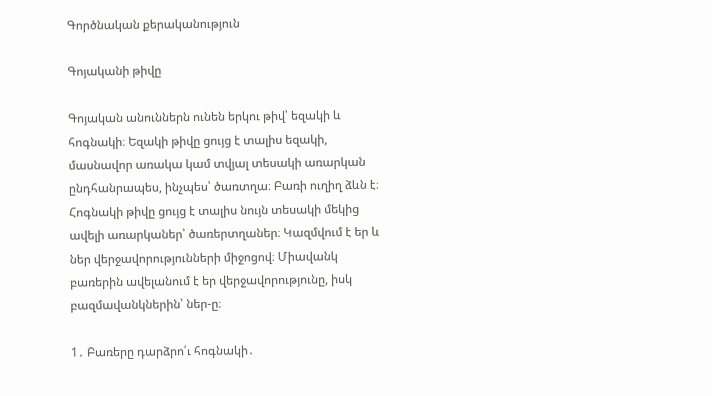Գործնական քերականություն

Գոյականի թիվը

Գոյական անուններն ունեն երկու թիվ՝ եզակի և հոգնակի։ Եզակի թիվը ցույց է տալիս եզակի, մասնավոր առակա կամ տվյալ տեսակի առարկան ընդհանրապես, ինչպես՝ ծառտղա։ Բառի ուղիղ ձևն է։ Հոգնակի թիվը ցույց է տալիս նույն տեսակի մեկից ավելի առարկաներ՝ ծառերտղաներ։ Կազմվում է եր և ներ վերջավորությունների միջոցով։ Միավանկ բառերին ավելանում է եր վերջավորությունը, իսկ բազմավանկներին՝ ներ-ը։

1․ Բառերը դարձրո՛ւ հոգնակի․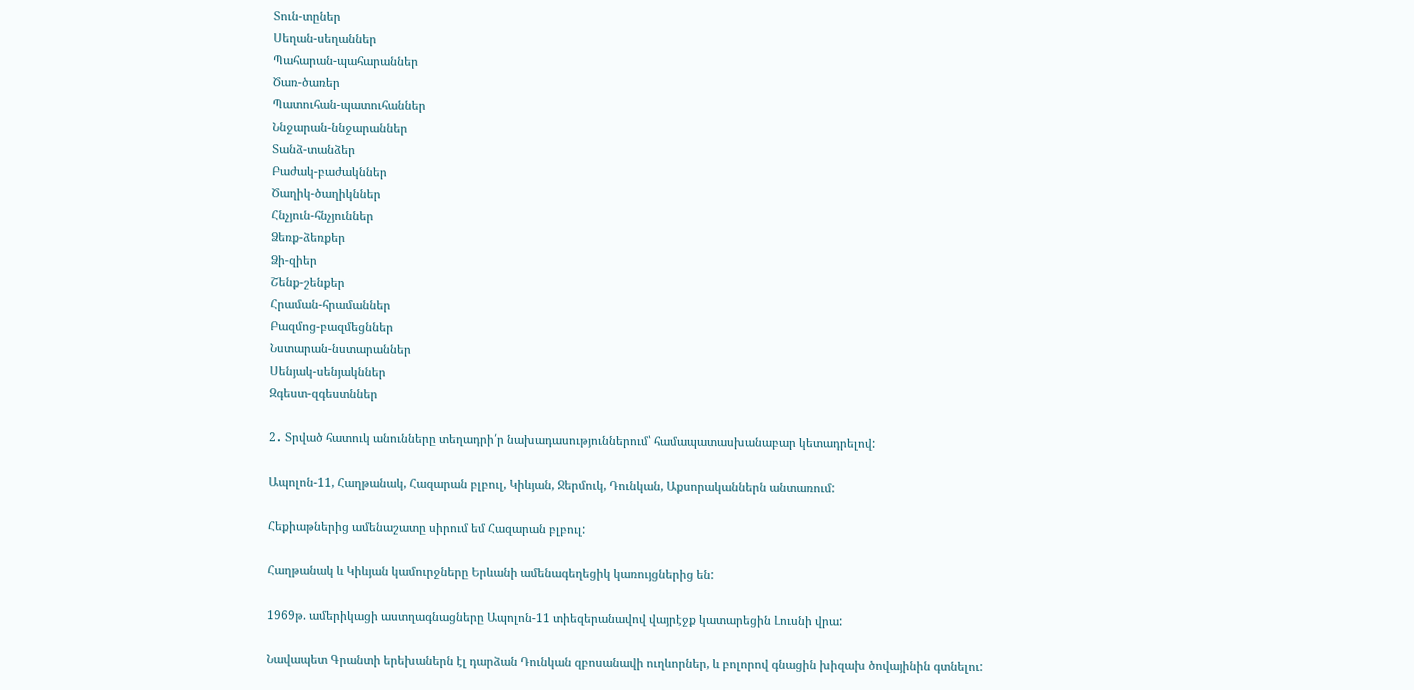Տուն-տըներ
Սեղան-սեղաններ
Պահարան-պահարաններ
Ծառ-ծառեր
Պատուհան-պատուհաններ
Ննջարան-ննջարաններ
Տանձ-տանձեր
Բաժակ-բաժակններ
Ծաղիկ-ծաղիկններ
Հնչյուն-հնչյուններ
Ձեռք-ձեռքեր
Ձի-զիեր
Շենք-շենքեր
Հրաման-հրամաններ
Բազմոց-բազմեցններ
Նստարան-նստարաններ
Սենյակ-սենյակններ
Զգեստ-զգեստններ

2․ Տրված հատուկ անունները տեղադրի՛ր նախադասություններում՝ համապատասխանաբար կետադրելով:

Ապոլոն-11, Հաղթանակ, Հազարան բլբուլ, Կիևյան, Ջերմուկ, Դունկան, Աքսորականներն անտառում:

Հեքիաթներից ամենաշատը սիրում եմ Հազարան բլբուլ:

Հաղթանակ և Կիևյան կամուրջները Երևանի ամենագեղեցիկ կառույցներից են:

1969թ. ամերիկացի աստղագնացները Ապոլոն-11 տիեզերանավով վայրէջք կատարեցին Լուսնի վրա:

Նավապետ Գրանտի երեխաներն էլ դարձան Դունկան զբոսանավի ուղևորներ, և բոլորով գնացին խիզախ ծովայինին գտնելու: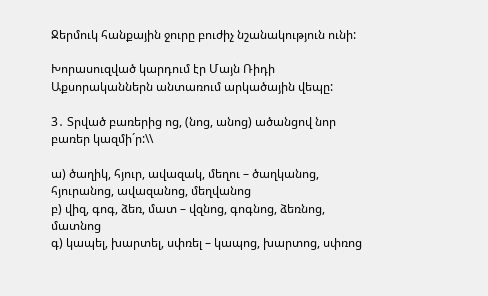Ջերմուկ հանքային ջուրը բուժիչ նշանակություն ունի:

Խորասուզված կարդում էր Մայն Ռիդի Աքսորականներն անտառում արկածային վեպը:

3․ Տրված բառերից ոց, (նոց, անոց) ածանցով նոր բառեր կազմի´ր:\\

ա) ծաղիկ, հյուր, ավազակ, մեղու – ծաղկանոց, հյուրանոց, ավազանոց, մեղվանոց
բ) վիզ, գոգ, ձեռ, մատ – վզնոց, գոգնոց, ձեռնոց, մատնոց
գ) կապել, խարտել, սփռել – կապոց, խարտոց, սփռոց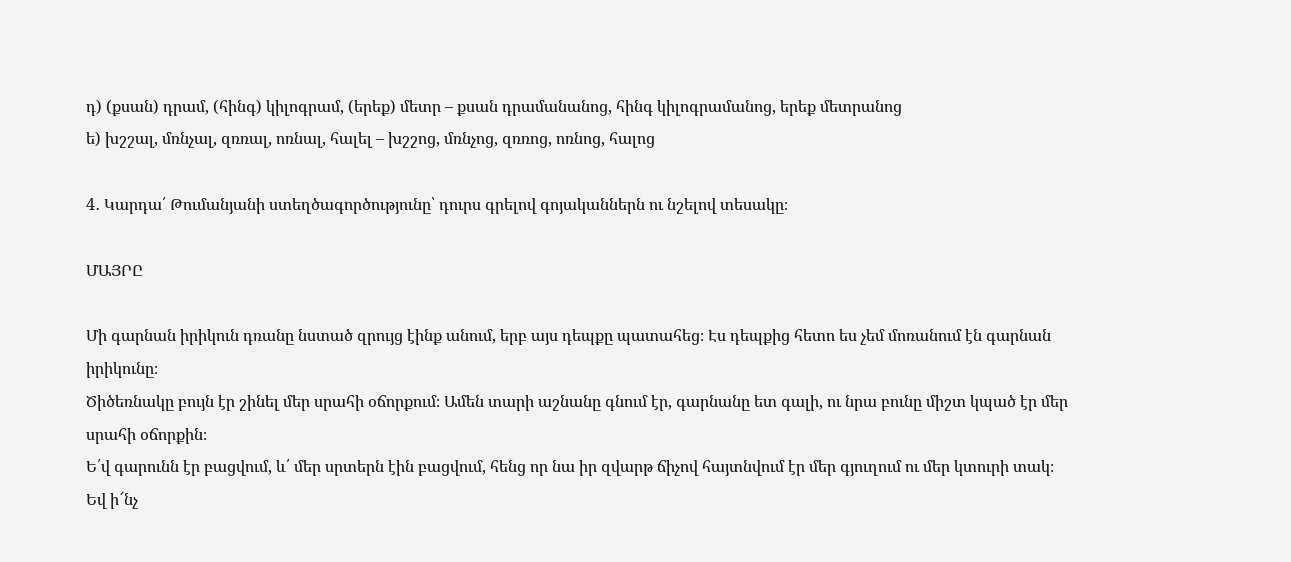դ) (քսան) դրամ, (հինգ) կիլոգրամ, (երեք) մետր – քսան դրամանանոց, հինգ կիլոգրամանոց, երեք մետրանոց
ե) խշշալ, մռնչալ, զռռալ, ոռնալ, հալել – խշշոց, մռնչոց, զռռոց, ոռնոց, հալոց

4․ Կարդա՛ Թումանյանի ստեղծագործությունը՝ դուրս գրելով գոյականներն ու նշելով տեսակը։

ՄԱՅՐԸ

Մի գարնան իրիկուն դռանը նստած զրույց էինք անում, երբ այս դեպքը պատահեց։ Էս դեպքից հետո ես չեմ մոռանում էն գարնան իրիկունը։
Ծիծեռնակը բույն էր շինել մեր սրահի օճորքում։ Ամեն տարի աշնանը գնում էր, գարնանը ետ գալի, ու նրա բունը միշտ կպած էր մեր սրահի օճորքին։
Ե՛վ գարունն էր բացվում, և՛ մեր սրտերն էին բացվում, հենց որ նա իր զվարթ ճիչով հայտնվում էր մեր գյուղում ու մեր կտուրի տակ։
Եվ ի՜նչ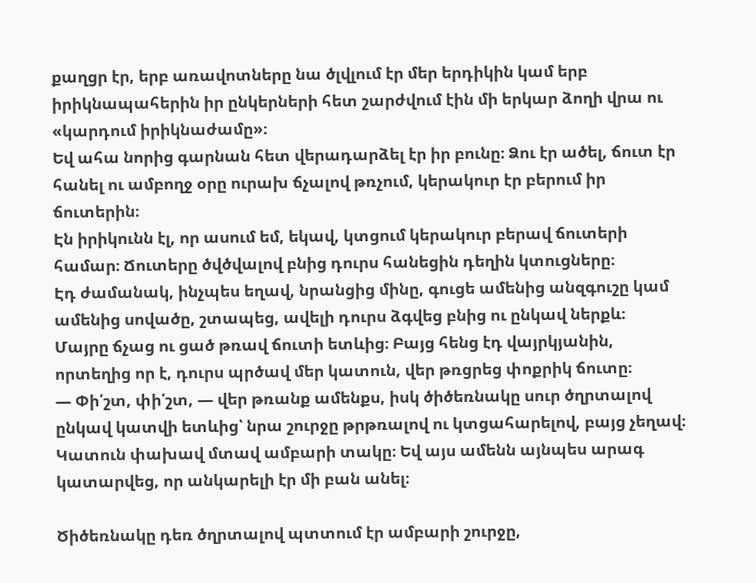քաղցր էր, երբ առավոտները նա ծլվլում էր մեր երդիկին կամ երբ իրիկնապահերին իր ընկերների հետ շարժվում էին մի երկար ձողի վրա ու «կարդում իրիկնաժամը»։
Եվ ահա նորից գարնան հետ վերադարձել էր իր բունը։ Ձու էր ածել, ճուտ էր հանել ու ամբողջ օրը ուրախ ճչալով թռչում, կերակուր էր բերում իր ճուտերին։
Էն իրիկունն էլ, որ ասում եմ, եկավ, կտցում կերակուր բերավ ճուտերի համար։ Ճուտերը ծվծվալով բնից դուրս հանեցին դեղին կտուցները։
Էդ ժամանակ, ինչպես եղավ, նրանցից մինը, գուցե ամենից անզգուշը կամ ամենից սովածը, շտապեց, ավելի դուրս ձգվեց բնից ու ընկավ ներքև։
Մայրը ճչաց ու ցած թռավ ճուտի ետևից։ Բայց հենց էդ վայրկյանին, որտեղից որ է, դուրս պրծավ մեր կատուն, վեր թռցրեց փոքրիկ ճուտը։
— Փի՛շտ, փի՛շտ, — վեր թռանք ամենքս, իսկ ծիծեռնակը սուր ծղրտալով ընկավ կատվի ետևից՝ նրա շուրջը թրթռալով ու կտցահարելով, բայց չեղավ։ Կատուն փախավ մտավ ամբարի տակը։ Եվ այս ամենն այնպես արագ կատարվեց, որ անկարելի էր մի բան անել։

Ծիծեռնակը դեռ ծղրտալով պտտում էր ամբարի շուրջը,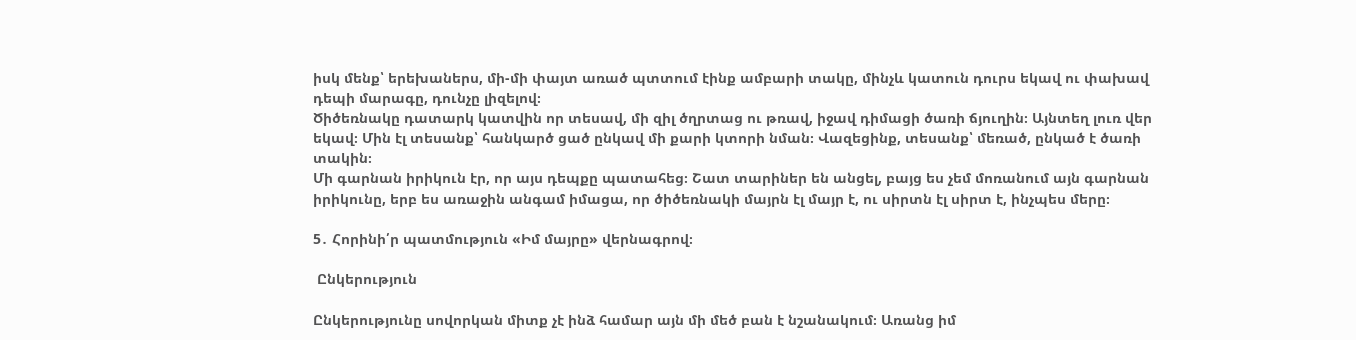իսկ մենք՝ երեխաներս, մի-մի փայտ առած պտտում էինք ամբարի տակը, մինչև կատուն դուրս եկավ ու փախավ դեպի մարագը, դունչը լիզելով։
Ծիծեռնակը դատարկ կատվին որ տեսավ, մի զիլ ծղրտաց ու թռավ, իջավ դիմացի ծառի ճյուղին։ Այնտեղ լուռ վեր եկավ։ Մին էլ տեսանք՝ հանկարծ ցած ընկավ մի քարի կտորի նման։ Վազեցինք, տեսանք՝ մեռած, ընկած է ծառի տակին։
Մի գարնան իրիկուն էր, որ այս դեպքը պատահեց։ Շատ տարիներ են անցել, բայց ես չեմ մոռանում այն գարնան իրիկունը, երբ ես առաջին անգամ իմացա, որ ծիծեռնակի մայրն էլ մայր է, ու սիրտն էլ սիրտ է, ինչպես մերը։

5․ Հորինի՛ր պատմություն «Իմ մայրը» վերնագրով։

 Ընկերություն

Ընկերությունը սովորկան միտք չէ ինձ համար այն մի մեծ բան է նշանակում։ Առանց իմ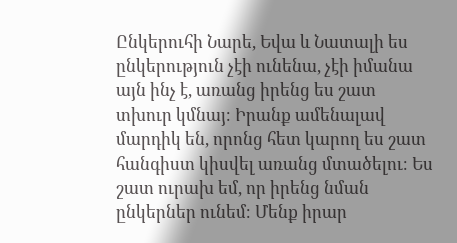Ընկերուհի Նարե, Եվա և Նատալի ես ընկերություն չէի ունենա, չէի իմանա այն ինչ է, առանց իրենց ես շատ տխուր կմնայ։ Իրանք ամենալավ մարդիկ են, որոնց հետ կարող ես շատ հանգիստ կիսվել առանց մտածելու։ Ես շատ ուրախ եմ, որ իրենց նման ընկերներ ունեմ։ Մենք իրար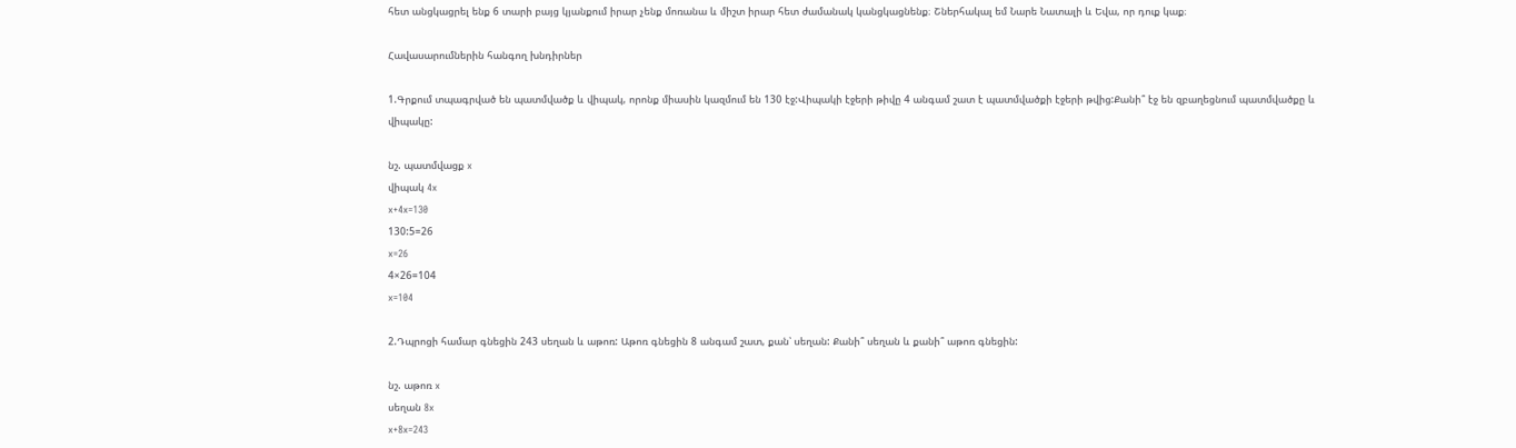հետ անցկացրել ենք 6 տարի բայց կյանքում իրար չենք մոռանա և միշտ իրար հետ ժամանակ կանցկացնենք։ Շներհակալ եմ Նարե Նատալի և Եվա, որ դուք կաք։

Հավասարումներին հանգող խնդիրներ

1.Գրքում տպագրված են պատմվածք և վիպակ, որոնք միասին կազմում են 130 էջ:Վիպակի էջերի թիվը 4 անգամ շատ է պատմվածքի էջերի թվից:Քանի՞ էջ են զբաղեցնում պատմվածքը և վիպակը:

նշ. պատմվացք x
վիպակ 4x
x+4x=130
130:5=26
x=26
4×26=104
x=104

2.Դպրոցի համար գնեցին 243 սեղան և աթոռ: Աթոռ գնեցին 8 անգամ շատ, քան՝ սեղան: Քանի՞ սեղան և քանի՞ աթոռ գնեցին:

նշ. աթոռ x
սեղան 8x
x+8x=243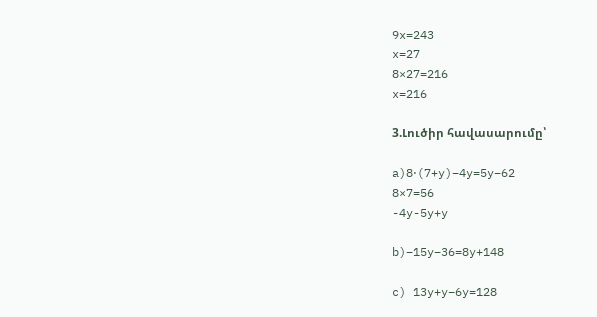9x=243
x=27
8×27=216
x=216

3.Լուծիր հավասարումը՝

a)8⋅(7+y)−4y=5y−62
8×7=56
-4y-5y+y

b)−15y−36=8y+148

c) 13y+y−6y=128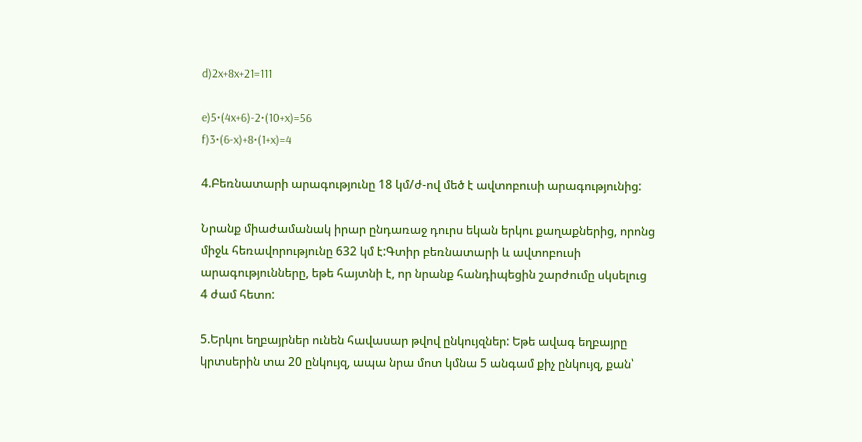d)2x+8x+21=111

e)5⋅(4x+6)-2⋅(10+x)=56
f)3⋅(6-x)+8⋅(1+x)=4

4.Բեռնատարի արագությունը 18 կմ/ժ-ով մեծ է ավտոբուսի արագությունից:

Նրանք միաժամանակ իրար ընդառաջ դուրս եկան երկու քաղաքներից, որոնց միջև հեռավորությունը 632 կմ է:Գտիր բեռնատարի և ավտոբուսի արագությունները, եթե հայտնի է, որ նրանք հանդիպեցին շարժումը սկսելուց 4 ժամ հետո:

5.Երկու եղբայրներ ունեն հավասար թվով ընկույզներ: Եթե ավագ եղբայրը կրտսերին տա 20 ընկույզ, ապա նրա մոտ կմնա 5 անգամ քիչ ընկույզ, քան՝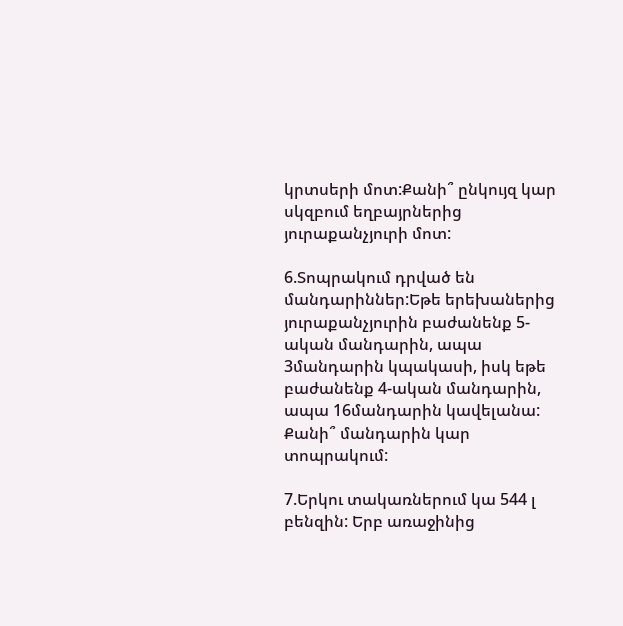կրտսերի մոտ:Քանի՞ ընկույզ կար սկզբում եղբայրներից յուրաքանչյուրի մոտ:

6.Տոպրակում դրված են մանդարիններ:Եթե երեխաներից յուրաքանչյուրին բաժանենք 5-ական մանդարին, ապա 3մանդարին կպակասի, իսկ եթե բաժանենք 4-ական մանդարին, ապա 16մանդարին կավելանա: Քանի՞ մանդարին կար տոպրակում:

7.Երկու տակառներում կա 544 լ բենզին: Երբ առաջինից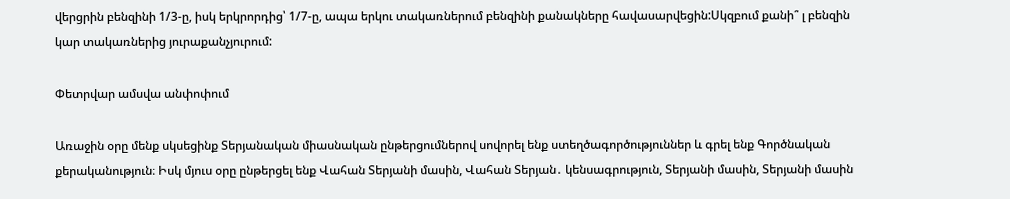վերցրին բենզինի 1/3-ը, իսկ երկրորդից՝ 1/7-ը, ապա երկու տակառներում բենզինի քանակները հավասարվեցին:Սկզբում քանի՞ լ բենզին կար տակառներից յուրաքանչյուրում:

Փետրվար ամսվա անփոփում

Առաջին օրը մենք սկսեցինք Տերյանական միասնական ընթերցումներով սովորել ենք ստեղծագործություններ և գրել ենք Գործնական քերականություն։ Իսկ մյուս օրը ընթերցել ենք Վահան Տերյանի մասին, Վահան Տերյան․ կենսագրություն, Տերյանի մասին, Տերյանի մասին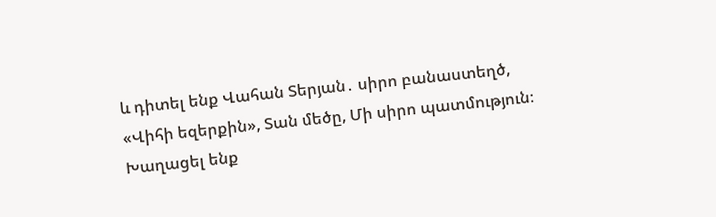և դիտել ենք Վահան Տերյան․ սիրո բանաստեղծ, «Վիհի եզերքին», Տան մեծը, Մի սիրո պատմություն։ Խաղացել ենք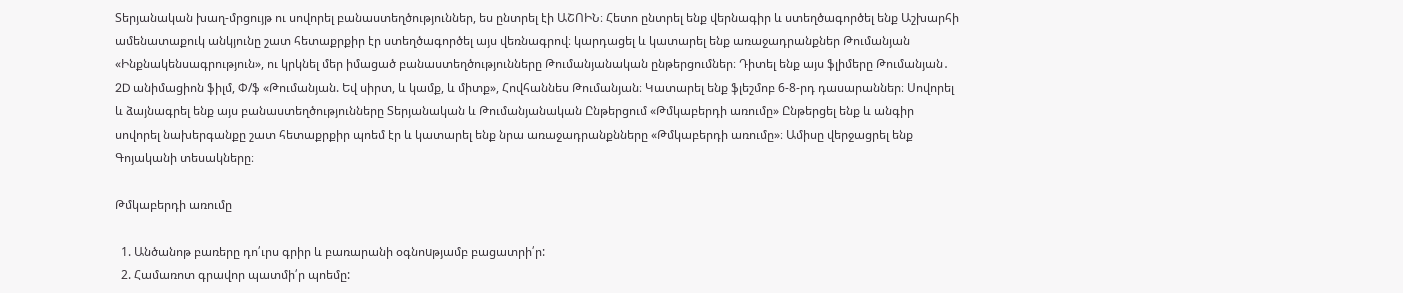Տերյանական խաղ-մրցույթ ու սովորել բանաստեղծություններ, ես ընտրել էի ԱՇՈԻՆ։ Հետո ընտրել ենք վերնագիր և ստեղծագործել ենք Աշխարհի ամենատաքուկ անկյունը շատ հետաքրքիր էր ստեղծագործել այս վեռնագրով։ կարդացել և կատարել ենք առաջադրանքներ Թումանյան «Ինքնակենսագրություն», ու կրկնել մեր իմացած բանաստեղծությունները Թումանյանական ընթերցումներ։ Դիտել ենք այս ֆլիմերը Թումանյան․ 2D անիմացիոն ֆիլմ, Փ/ֆ «Թումանյան. Եվ սիրտ, և կամք, և միտք», Հովհաննես Թումանյան։ Կատարել ենք ֆլեշմոբ 6-8-րդ դասարաններ։ Սովորել և ձայնագրել ենք այս բանաստեղծությունները Տերյանական և Թումանյանական Ընթերցում «Թմկաբերդի առումը» Ընթերցել ենք և անգիր սովորել նախերգանքը շատ հետաքրքիր պոեմ էր և կատարել ենք նրա առաջադրանքնները «Թմկաբերդի առումը»։ Ամիսը վերջացրել ենք Գոյականի տեսակները։

Թմկաբերդի առումը

  1. Անծանոթ բառերը դո՛ւրս գրիր և բառարանի օգնոuթյամբ բացատրի՛ր:
  2. Համառոտ գրավոր պատմի՛ր պոեմը: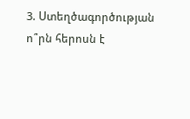3. Ստեղծագործության ո՞րն հերոսն է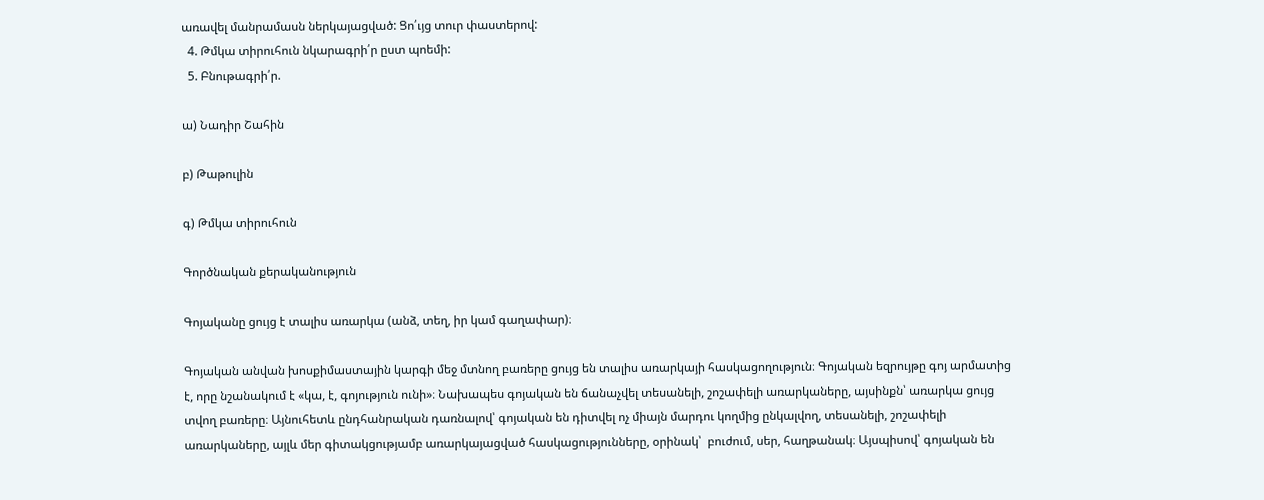առավել մանրամասն ներկայացված: Ցո՛ւյց տուր փաստերով:
  4. Թմկա տիրուհուն նկարագրի՛ր ըստ պոեմի:
  5. Բնութագրի՛ր.

ա) Նադիր Շահին

բ) Թաթուլին

գ) Թմկա տիրուհուն

Գործնական քերականություն

Գոյականը ցույց է տալիս առարկա (անձ, տեղ, իր կամ գաղափար)։

Գոյական անվան խոսքիմաստային կարգի մեջ մտնող բառերը ցույց են տալիս առարկայի հասկացողություն։ Գոյական եզրույթը գոյ արմատից է, որը նշանակում է «կա, է, գոյություն ունի»։ Նախապես գոյական են ճանաչվել տեսանելի, շոշափելի առարկաները, այսինքն՝ առարկա ցույց տվող բառերը։ Այնուհետև ընդհանրական դառնալով՝ գոյական են դիտվել ոչ միայն մարդու կողմից ընկալվող, տեսանելի, շոշափելի առարկաները, այլև մեր գիտակցությամբ առարկայացված հասկացությունները, օրինակ՝  բուժում, սեր, հաղթանակ։ Այսպիսով՝ գոյական են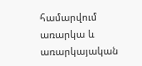համարվում առարկա և առարկայական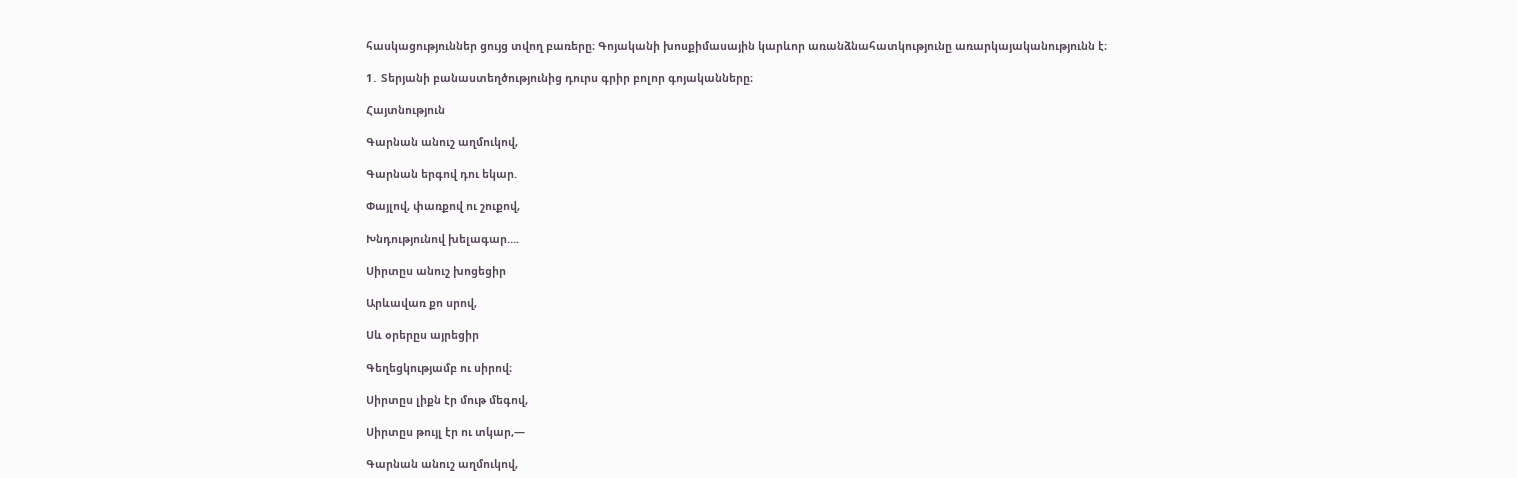հասկացություններ ցույց տվող բառերը։ Գոյականի խոսքիմասային կարևոր առանձնահատկությունը առարկայականությունն է։

1․ Տերյանի բանաստեղծությունից դուրս գրիր բոլոր գոյականները։

Հայտնություն

Գարնան անուշ աղմուկով,

Գարնան երգով դու եկար.

Փայլով, փառքով ու շուքով,

Խնդությունով խելագար….

Սիրտըս անուշ խոցեցիր

Արևավառ քո սրով,

Սև օրերըս այրեցիր

Գեղեցկությամբ ու սիրով։

Սիրտըս լիքն էր մութ մեգով,

Սիրտըս թույլ էր ու տկար,—

Գարնան անուշ աղմուկով,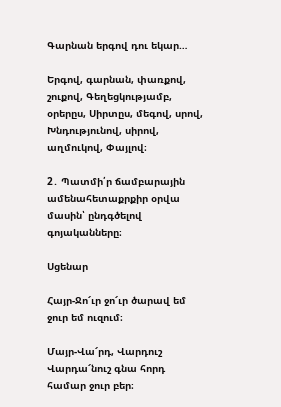Գարնան երգով դու եկար…

Երգով, գարնան, փառքով, շուքով, Գեղեցկությամբ, օրերըս, Սիրտըս, մեգով, սրով, Խնդությունով, սիրով, աղմուկով, Փայլով։

2․ Պատմի՛ր ճամբարային ամենահետաքրքիր օրվա մասին՝ ընդգծելով գոյականները։

Սցենար

Հայր-Ջո՜ւր ջո՜ւր ծարավ եմ ջուր եմ ուզում։

Մայր-Վա՜րդ, Վարդուշ Վարդա՜նուշ գնա հորդ համար ջուր բեր։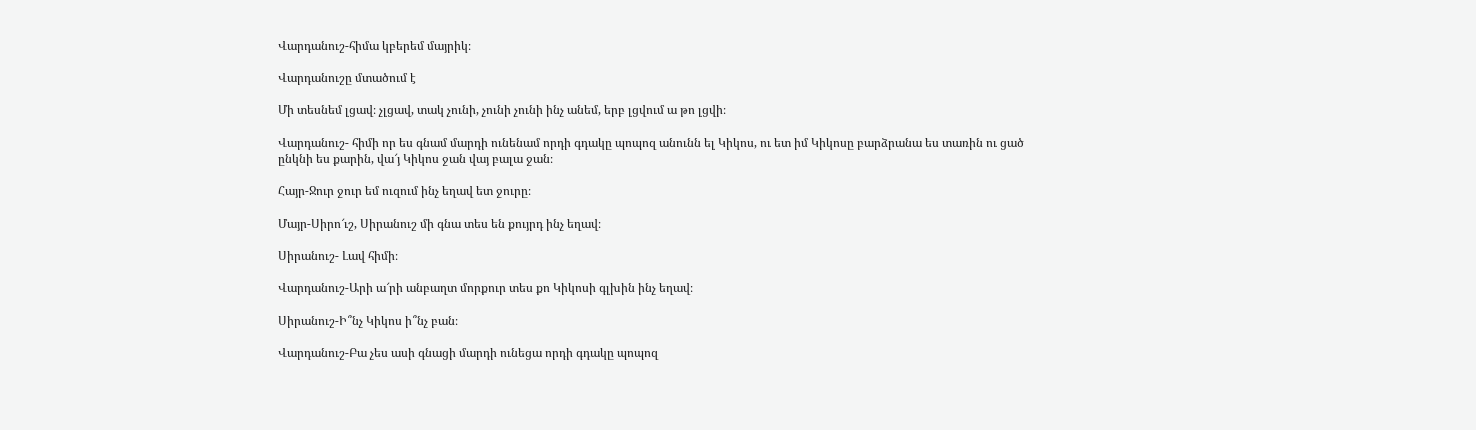Վարդանուշ-հիմա կբերեմ մայրիկ։

Վարդանուշը մտածում է

Մի տեսնեմ լցավ։ չլցավ, տակ չունի, չունի չունի ինչ անեմ, երբ լցվում ա թո լցվի։

Վարդանուշ- հիմի որ ես գնամ մարդի ունենամ որդի գդակը պոպոզ անունն ել Կիկոս, ու ետ իմ Կիկոսը բարձրանա ես տառին ու ցած ընկնի ես քարին, վա՜յ Կիկոս ջան վայ բալա ջան։

Հայր-Ջուր ջուր եմ ուզում ինչ եղավ ետ ջուրը։

Մայր-Սիրո՜ւշ, Սիրանուշ մի գնա տես են քույրդ ինչ եղավ։

Սիրանուշ- Լավ հիմի։

Վարդանուշ-Արի ա՜րի անբաղտ մորքուր տես քո Կիկոսի գլխին ինչ եղավ։

Սիրանուշ-Ի՞նչ Կիկոս ի՞նչ բան։

Վարդանուշ-Բա չես ասի գնացի մարդի ունեցա որդի գդակը պոպոզ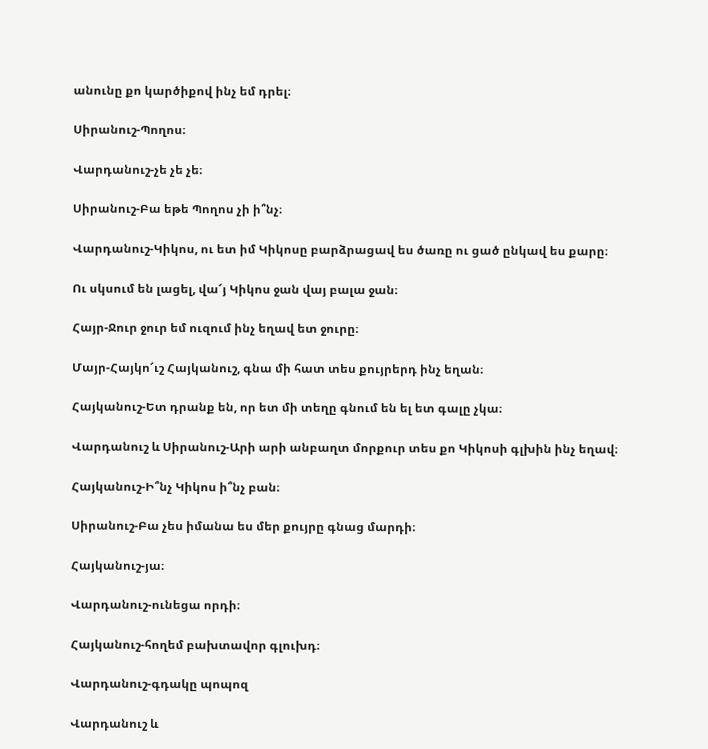անունը քո կարծիքով ինչ եմ դրել։

Սիրանուշ-Պողոս։

Վարդանուշ-չե չե չե։

Սիրանուշ-Բա եթե Պողոս չի ի՞նչ։

Վարդանուշ-Կիկոս, ու ետ իմ Կիկոսը բարձրացավ ես ծառը ու ցած ընկավ ես քարը։

Ու սկսում են լացել, վա՜յ Կիկոս ջան վայ բալա ջան։

Հայր-Ջուր ջուր եմ ուզում ինչ եղավ ետ ջուրը։

Մայր-Հայկո՜ւշ Հայկանուշ, գնա մի հատ տես քույրերդ ինչ եղան։

Հայկանուշ-Ետ դրանք են, որ ետ մի տեղը գնում են ել ետ գալը չկա։

Վարդանուշ և Սիրանուշ-Արի արի անբաղտ մորքուր տես քո Կիկոսի գլխին ինչ եղավ։

Հայկանուշ-Ի՞նչ Կիկոս ի՞նչ բան։

Սիրանուշ-Բա չես իմանա ես մեր քույրը գնաց մարդի։

Հայկանուշ-յա։

Վարդանուշ-ունեցա որդի։

Հայկանուշ-հողեմ բախտավոր գլուխդ։

Վարդանուշ-գդակը պոպոզ

Վարդանուշ և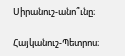Սիրանուշ-անո՞ւնը։

Հայկանուշ-Պետրոս։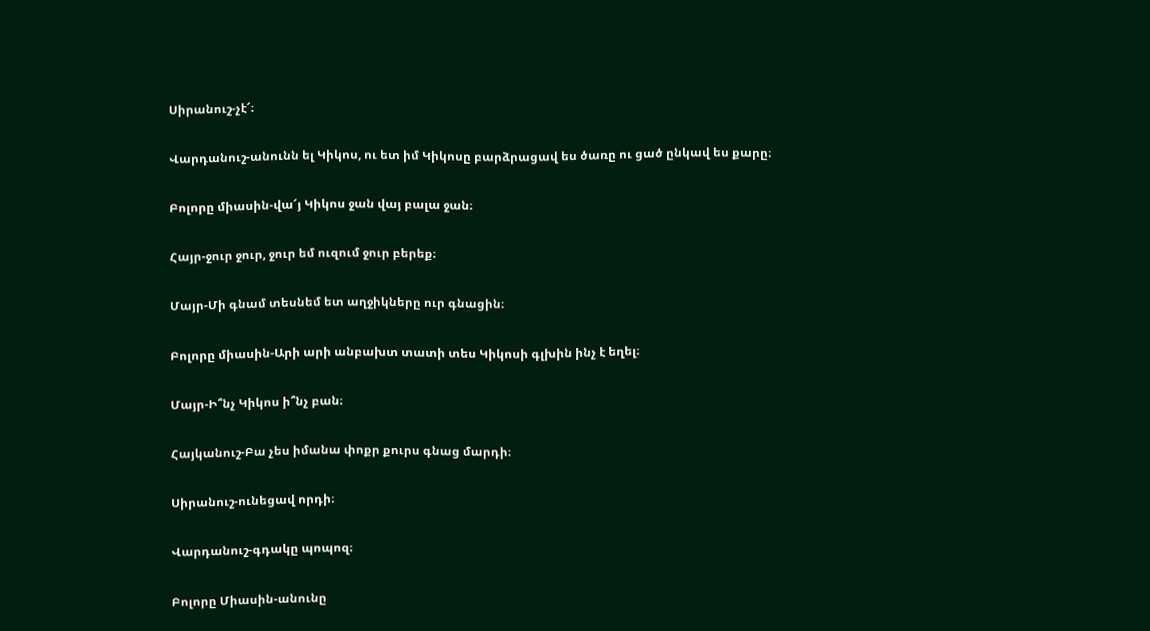Սիրանուշ-չէ՜։

Վարդանուշ-անունն ել Կիկոս, ու ետ իմ Կիկոսը բարձրացավ ես ծառը ու ցած ընկավ ես քարը։

Բոլորը միասին-վա՜յ Կիկոս ջան վայ բալա ջան։

Հայր-ջուր ջուր, ջուր եմ ուզում ջուր բերեք։

Մայր-Մի գնամ տեսնեմ ետ աղջիկները ուր գնացին։

Բոլորը միասին-Արի արի անբախտ տատի տես Կիկոսի գլխին ինչ է եղել։

Մայր-Ի՞նչ Կիկոս ի՞նչ բան։

Հայկանուշ-Բա չես իմանա փոքր քուրս գնաց մարդի։

Սիրանուշ-ունեցավ որդի։

Վարդանուշ-գդակը պոպոզ։

Բոլորը Միասին-անունը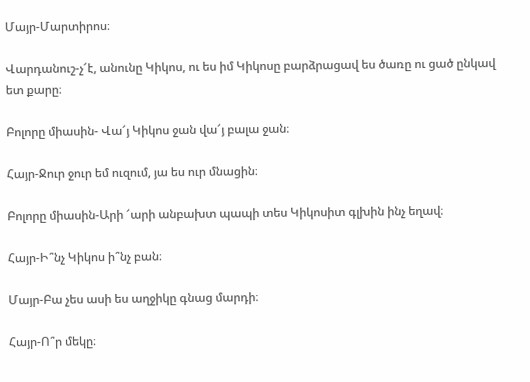Մայր-Մարտիրոս։

Վարդանուշ-չ՜է, անունը Կիկոս, ու ես իմ Կիկոսը բարձրացավ ես ծառը ու ցած ընկավ ետ քարը։

Բոլորը միասին- Վա՜յ Կիկոս ջան վա՜յ բալա ջան։

Հայր-Ջուր ջուր եմ ուզում, յա ես ուր մնացին։

Բոլորը միասին-Արի ՜արի անբախտ պապի տես Կիկոսիտ գլխին ինչ եղավ։

Հայր-Ի՞նչ Կիկոս ի՞նչ բան։

Մայր-Բա չես ասի ես աղջիկը գնաց մարդի։

Հայր-Ո՞ր մեկը։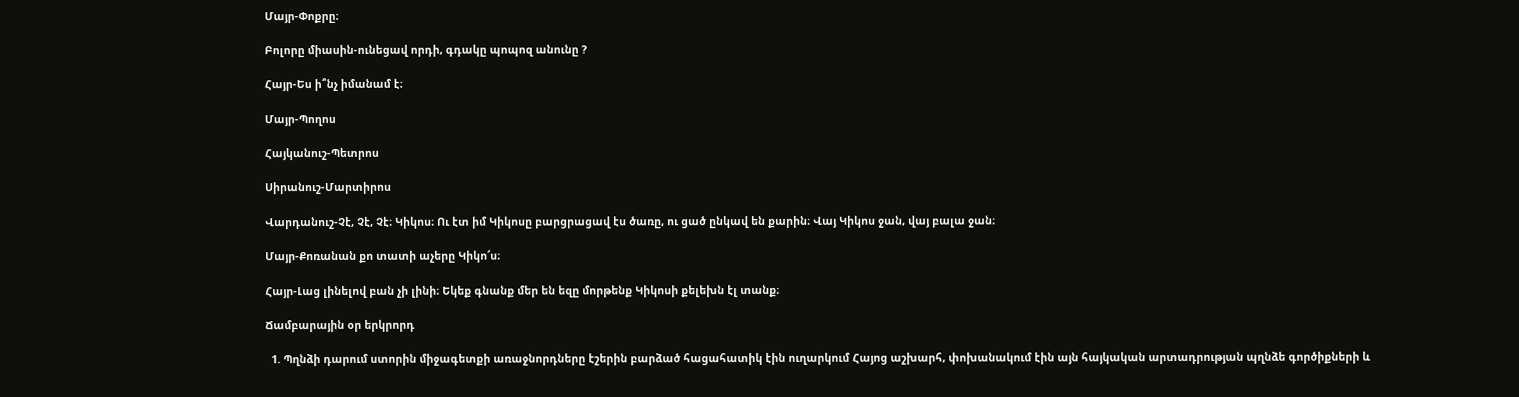Մայր-Փոքրը։

Բոլորը միասին-ունեցավ որդի, գդակը պոպոզ անունը ?

Հայր-Ես ի՞նչ իմանամ է։

Մայր-Պողոս

Հայկանուշ-Պետրոս

Սիրանուշ-Մարտիրոս

Վարդանուշ-Չէ, Չէ, Չէ։ Կիկոս։ Ու էտ իմ Կիկոսը բարցրացավ էս ծառը, ու ցած ընկավ են քարին։ Վայ Կիկոս ջան, վայ բալա ջան։

Մայր-Քոռանան քո տատի աչերը Կիկո՜ս։

Հայր-Լաց լինելով բան չի լինի։ Եկեք գնանք մեր են եզը մորթենք Կիկոսի քելեխն էլ տանք։

Ճամբարային օր երկրորդ

  1. Պղնձի դարում ստորին միջագետքի առաջնորդները էշերին բարձած հացահատիկ էին ուղարկում Հայոց աշխարհ, փոխանակում էին այն հայկական արտադրության պղնձե գործիքների և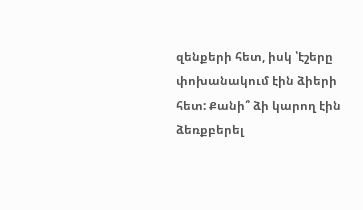զենքերի հետ, իսկ ՝էշերը փոխանակում էին ձիերի հետ: Քանի՞ ձի կարող էին ձեռքբերել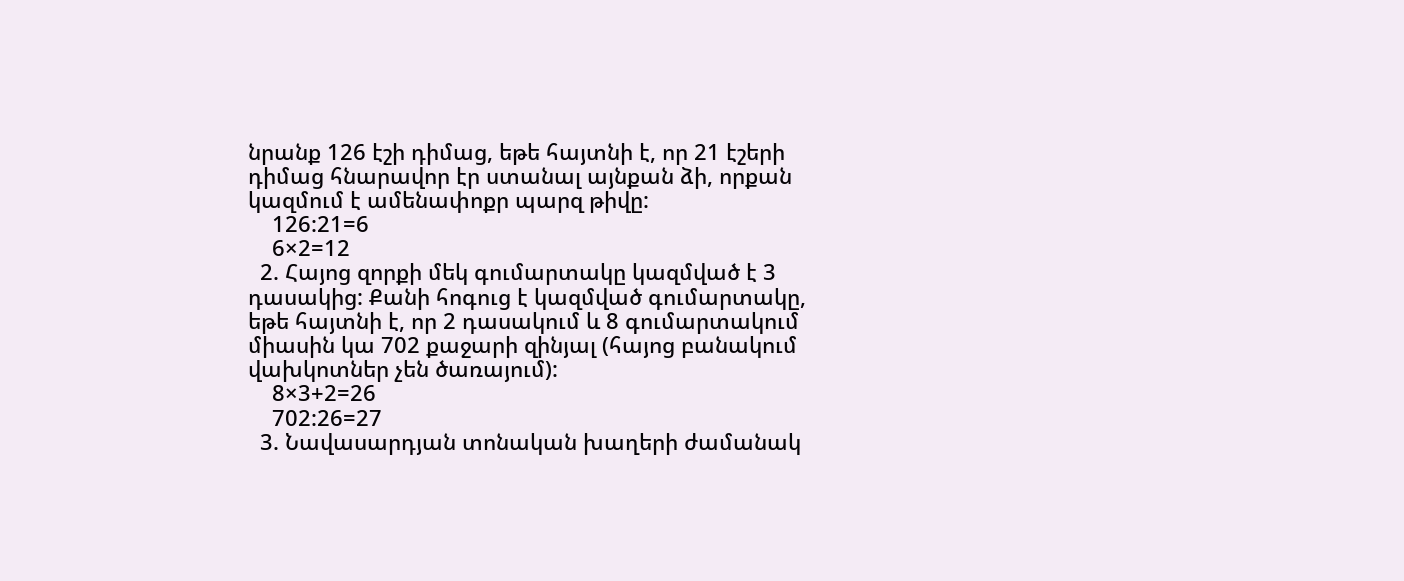նրանք 126 էշի դիմաց, եթե հայտնի է, որ 21 էշերի դիմաց հնարավոր էր ստանալ այնքան ձի, որքան կազմում է ամենափոքր պարզ թիվը:
    126:21=6
    6×2=12
  2. Հայոց զորքի մեկ գումարտակը կազմված է 3 դասակից: Քանի հոգուց է կազմված գումարտակը, եթե հայտնի է, որ 2 դասակում և 8 գումարտակում միասին կա 702 քաջարի զինյալ (հայոց բանակում վախկոտներ չեն ծառայում):
    8×3+2=26
    702:26=27
  3. Նավասարդյան տոնական խաղերի ժամանակ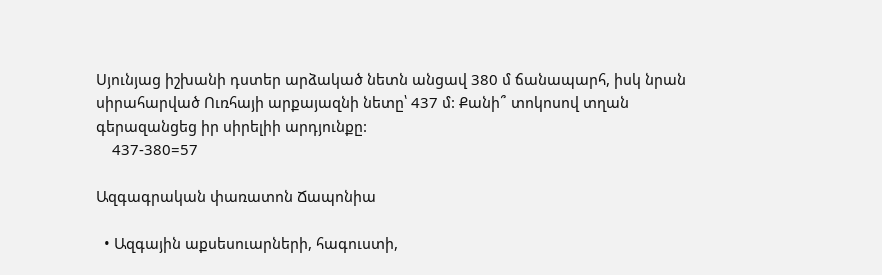Սյունյաց իշխանի դստեր արձակած նետն անցավ 380 մ ճանապարհ, իսկ նրան սիրահարված Ուռհայի արքայազնի նետը՝ 437 մ: Քանի՞ տոկոսով տղան գերազանցեց իր սիրելիի արդյունքը:
    437-380=57

Ազգագրական փառատոն Ճապոնիա

  • Ազգային աքսեսուարների, հագուստի,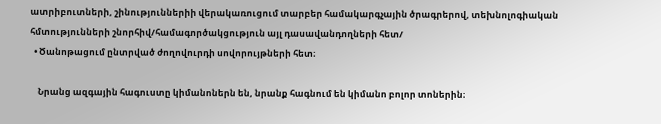ատրիբուտների, շինություններիի վերակառուցում տարբեր համակարգչային ծրագրերով, տեխնոլոգիական հմտությունների շնորհիվ/համագործակցություն այլ դասավանդողների հետ/
  • Ծանոթացում ընտրված ժողովուրդի սովորույթների հետ։

    Նրանց ազգային հագուստը կիմանոներն են, նրանք հագնում են կիմանո բոլոր տոներին։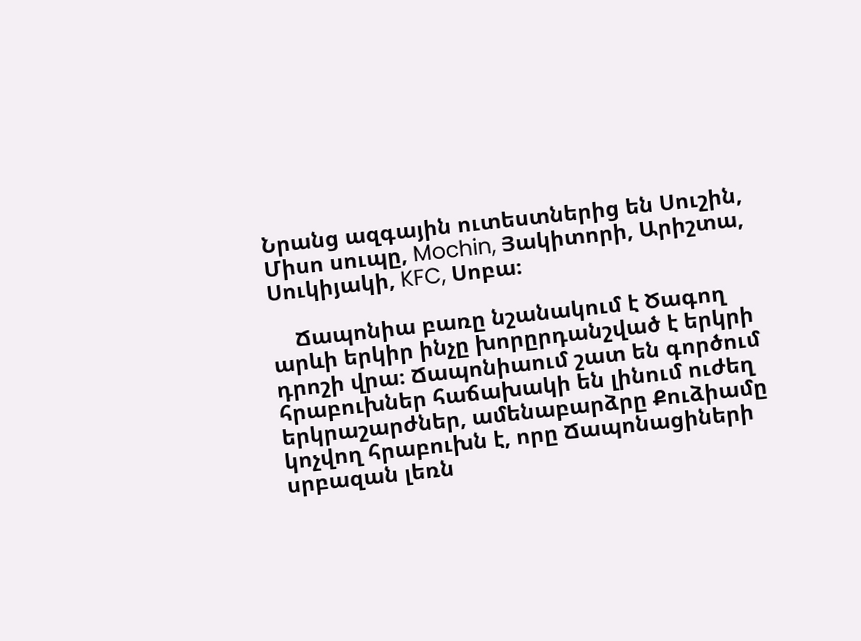Նրանց ազգային ուտեստներից են Սուշին, Միսո սուպը, Mochin, Յակիտորի, Արիշտա, Սուկիյակի, KFC, Սոբա։

    Ճապոնիա բառը նշանակում է Ծագող արևի երկիր ինչը խորըրդանշված է երկրի դրոշի վրա։ Ճապոնիաում շատ են գործում հրաբուխներ հաճախակի են լինում ուժեղ երկրաշարժներ, ամենաբարձրը Քուձիամը կոչվող հրաբուխն է, որը Ճապոնացիների սրբազան լեռն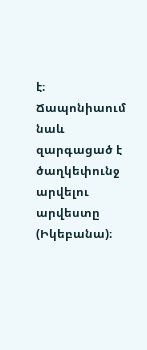է։ Ճապոնիաում նաև զարգացած է ծաղկեփունջ արվելու արվեստը (Իկեբանա)։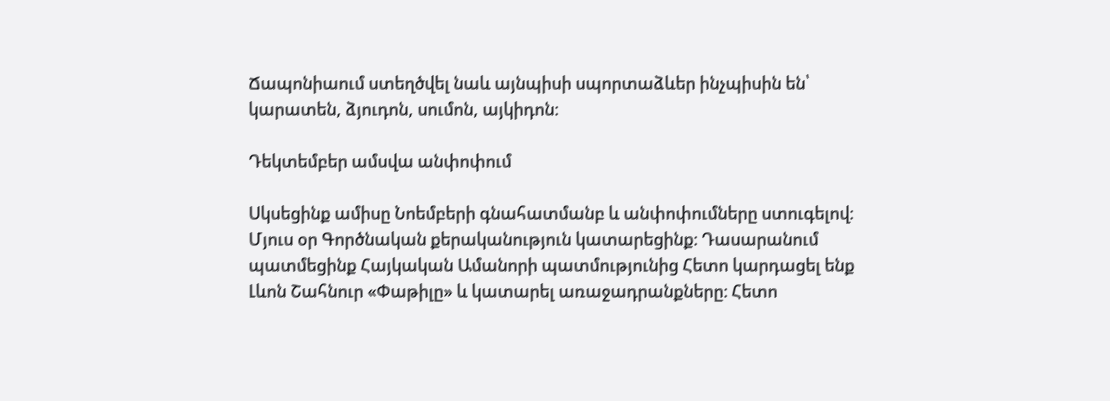Ճապոնիաում ստեղծվել նաև այնպիսի սպորտաձևեր ինչպիսին են՝ կարատեն, ձյուդոն, սումոն, այկիդոն։

Դեկտեմբեր ամսվա անփոփում

Սկսեցինք ամիսը Նոեմբերի գնահատմանբ և անփոփումները ստուգելով։ Մյուս օր Գործնական քերականություն կատարեցինք։ Դասարանում պատմեցինք Հայկական Ամանորի պատմությունից Հետո կարդացել ենք Լևոն Շահնուր «Փաթիլը» և կատարել առաջադրանքները։ Հետո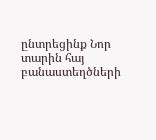ընտրեցինք Նոր տարին հայ բանաստեղծների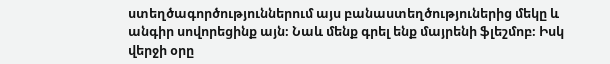ստեղծագործություններում այս բանաստեղծություներից մեկը և անգիր սովորեցինք այն։ Նաև մենք գրել ենք մայրենի ֆլեշմոբ։ Իսկ վերջի օրը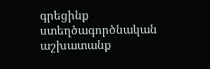գրեցինք ստեղծագործնական աշխատանք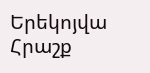Երեկոյվա Հրաշք